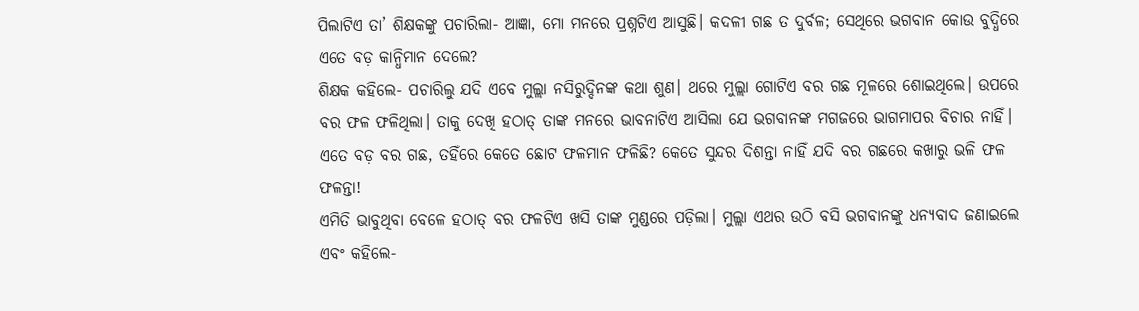ପିଲାଟିଏ ତା’ ଶିକ୍ଷକଙ୍କୁ ପଚାରିଲା- ଆଜ୍ଞା, ମୋ ମନରେ ପ୍ରଶ୍ନଟିଏ ଆସୁଛି। କଦଳୀ ଗଛ ତ ଦୁର୍ବଳ; ସେଥିରେ ଭଗବାନ କୋଉ ବୁଦ୍ଧିରେ ଏତେ ବଡ଼ କାନ୍ଧିମାନ ଦେଲେ?
ଶିକ୍ଷକ କହିଲେ- ପଚାରିଲୁ ଯଦି ଏବେ ମୁଲ୍ଲା ନସିରୁଦ୍ଦିନଙ୍କ କଥା ଶୁଣ। ଥରେ ମୁଲ୍ଲା ଗୋଟିଏ ବର ଗଛ ମୂଳରେ ଶୋଇଥିଲେ। ଉପରେ ବର ଫଳ ଫଳିଥିଲା। ତାକୁ ଦେଖି ହଠାତ୍ ତାଙ୍କ ମନରେ ଭାବନାଟିଏ ଆସିଲା ଯେ ଭଗବାନଙ୍କ ମଗଜରେ ଭାଗମାପର ବିଚାର ନାହିଁ। ଏତେ ବଡ଼ ବର ଗଛ, ତହିଁରେ କେତେ ଛୋଟ ଫଳମାନ ଫଳିଛି? କେତେ ସୁନ୍ଦର ଦିଶନ୍ତା ନାହିଁ ଯଦି ବର ଗଛରେ କଖାରୁ ଭଳି ଫଳ ଫଳନ୍ତା!
ଏମିତି ଭାବୁଥିବା ବେଳେ ହଠାତ୍ ବର ଫଳଟିଏ ଖସି ତାଙ୍କ ମୁଣ୍ଡରେ ପଡ଼ିଲା। ମୁଲ୍ଲା ଏଥର ଉଠି ବସି ଭଗବାନଙ୍କୁ ଧନ୍ୟବାଦ ଜଣାଇଲେ ଏବଂ କହିଲେ-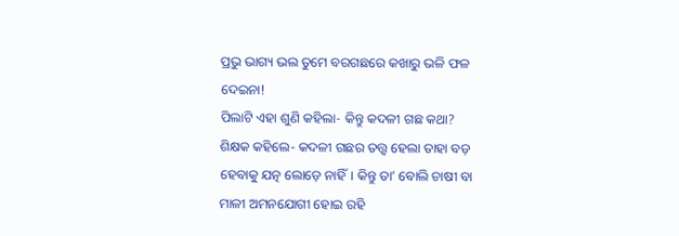ପ୍ରଭୁ ଭାଗ୍ୟ ଭଲ ତୁମେ ବରଗଛରେ କଖାରୁ ଭଳି ଫଳ ଦେଇନା!
ପିଲାଟି ଏହା ଶୁଣି କହିଲା- କିନ୍ତୁ କଦଳୀ ଗଛ କଥା?
ଶିକ୍ଷକ କହିଲେ- କଦଳୀ ଗଛର ତତ୍ତ୍ବ ହେଲା ତାହା ବଡ଼ ହେବାକୁ ଯତ୍ନ ଲୋଡ଼େ ନାହିଁ। କିନ୍ତୁ ତା’ ବୋଲି ଚାଷୀ ବା ମାଳୀ ଅମନଯୋଗୀ ହୋଇ ରହି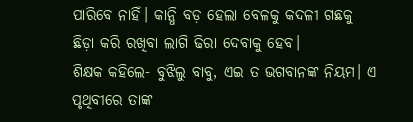ପାରିବେ ନାହିଁ। କାନ୍ଧି ବଡ଼ ହେଲା ବେଳକୁ କଦଳୀ ଗଛକୁ ଛିଡ଼ା କରି ରଖିବା ଲାଗି ଢିରା ଦେବାକୁ ହେବ।
ଶିକ୍ଷକ କହିଲେ- ବୁଝିଲୁ ବାବୁ, ଏଇ ତ ଭଗବାନଙ୍କ ନିୟମ। ଏ ପୃଥିବୀରେ ତାଙ୍କ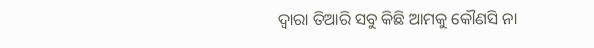ଦ୍ବାରା ତିଆରି ସବୁ କିଛି ଆମକୁ କୌଣସି ନା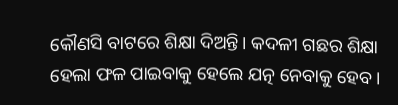କୌଣସି ବାଟରେ ଶିକ୍ଷା ଦିଅନ୍ତି। କଦଳୀ ଗଛର ଶିକ୍ଷା ହେଲା ଫଳ ପାଇବାକୁ ହେଲେ ଯତ୍ନ ନେବାକୁ ହେବ।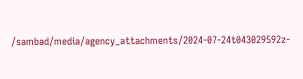/sambad/media/agency_attachments/2024-07-24t043029592z-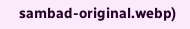sambad-original.webp)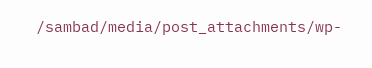/sambad/media/post_attachments/wp-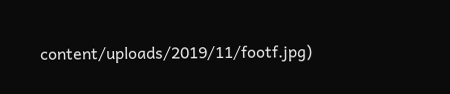content/uploads/2019/11/footf.jpg)